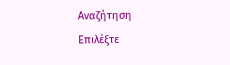Αναζήτηση
Επιλέξτε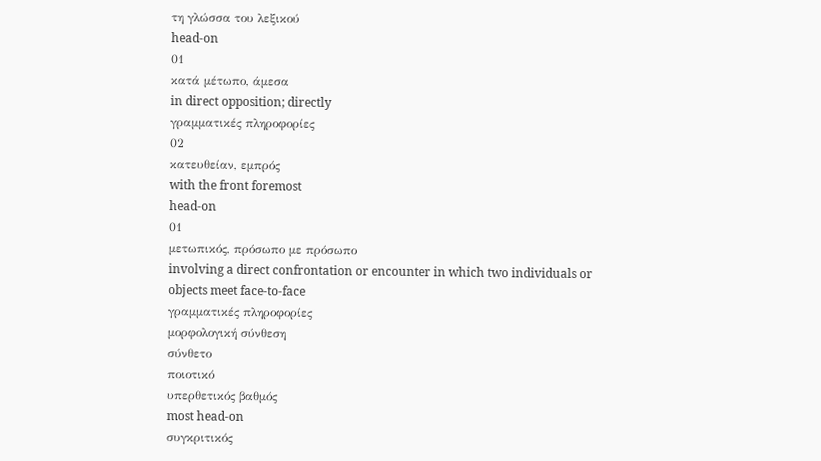τη γλώσσα του λεξικού
head-on
01
κατά μέτωπο, άμεσα
in direct opposition; directly
γραμματικές πληροφορίες
02
κατευθείαν, εμπρός
with the front foremost
head-on
01
μετωπικός, πρόσωπο με πρόσωπο
involving a direct confrontation or encounter in which two individuals or objects meet face-to-face
γραμματικές πληροφορίες
μορφολογική σύνθεση
σύνθετο
ποιοτικό
υπερθετικός βαθμός
most head-on
συγκριτικός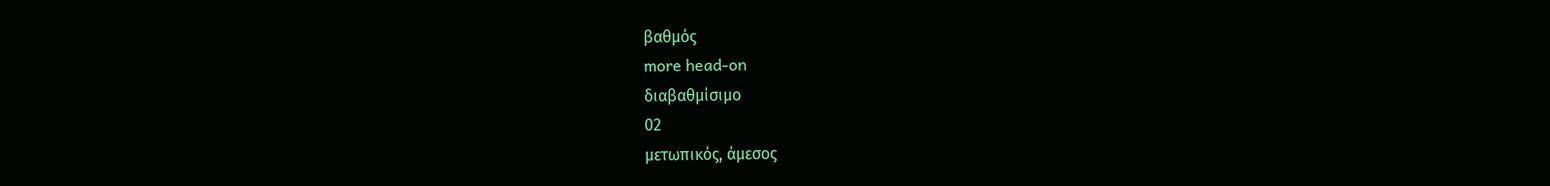βαθμός
more head-on
διαβαθμίσιμο
02
μετωπικός, άμεσος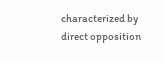characterized by direct opposition